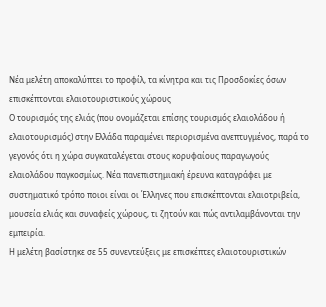Νέα μελέτη αποκαλύπτει το προφίλ, τα κίνητρα και τις Προσδοκίες όσων επισκέπτονται ελαιοτουριστικούς χώρους
Ο τουρισμός της ελιάς (που ονομάζεται επίσης τουρισμός ελαιολάδου ή ελαιοτουρισμός) στην Ελλάδα παραμένει περιορισμένα ανεπτυγμένος, παρά το γεγονός ότι η χώρα συγκαταλέγεται στους κορυφαίους παραγωγούς ελαιολάδου παγκοσμίως. Νέα πανεπιστημιακή έρευνα καταγράφει με συστηματικό τρόπο ποιοι είναι οι Έλληνες που επισκέπτονται ελαιοτριβεία, μουσεία ελιάς και συναφείς χώρους, τι ζητούν και πώς αντιλαμβάνονται την εμπειρία.
Η μελέτη βασίστηκε σε 55 συνεντεύξεις με επισκέπτες ελαιοτουριστικών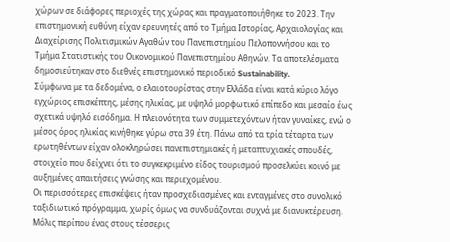χώρων σε διάφορες περιοχές της χώρας και πραγματοποιήθηκε το 2023. Την επιστημονική ευθύνη είχαν ερευνητές από το Τμήμα Ιστορίας, Αρχαιολογίας και Διαχείρισης Πολιτισμικών Αγαθών του Πανεπιστημίου Πελοποννήσου και το Τμήμα Στατιστικής του Οικονομικού Πανεπιστημίου Αθηνών. Τα αποτελέσματα δημοσιεύτηκαν στο διεθνές επιστημονικό περιοδικό Sustainability.
Σύμφωνα με τα δεδομένα, ο ελαιοτουρίστας στην Ελλάδα είναι κατά κύριο λόγο εγχώριος επισκέπτης, μέσης ηλικίας, με υψηλό μορφωτικό επίπεδο και μεσαίο έως σχετικά υψηλό εισόδημα. Η πλειονότητα των συμμετεχόντων ήταν γυναίκες, ενώ ο μέσος όρος ηλικίας κινήθηκε γύρω στα 39 έτη. Πάνω από τα τρία τέταρτα των ερωτηθέντων είχαν ολοκληρώσει πανεπιστημιακές ή μεταπτυχιακές σπουδές, στοιχείο που δείχνει ότι το συγκεκριμένο είδος τουρισμού προσελκύει κοινό με αυξημένες απαιτήσεις γνώσης και περιεχομένου.
Οι περισσότερες επισκέψεις ήταν προσχεδιασμένες και ενταγμένες στο συνολικό ταξιδιωτικό πρόγραμμα, χωρίς όμως να συνδυάζονται συχνά με διανυκτέρευση. Μόλις περίπου ένας στους τέσσερις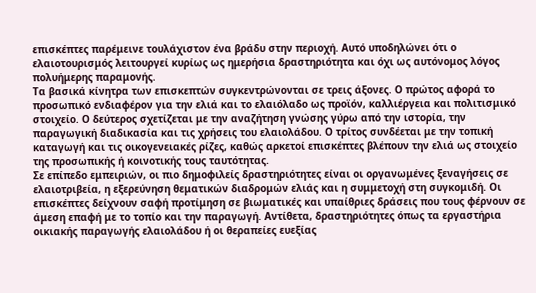επισκέπτες παρέμεινε τουλάχιστον ένα βράδυ στην περιοχή. Αυτό υποδηλώνει ότι ο ελαιοτουρισμός λειτουργεί κυρίως ως ημερήσια δραστηριότητα και όχι ως αυτόνομος λόγος πολυήμερης παραμονής.
Τα βασικά κίνητρα των επισκεπτών συγκεντρώνονται σε τρεις άξονες. Ο πρώτος αφορά το προσωπικό ενδιαφέρον για την ελιά και το ελαιόλαδο ως προϊόν, καλλιέργεια και πολιτισμικό στοιχείο. Ο δεύτερος σχετίζεται με την αναζήτηση γνώσης γύρω από την ιστορία, την παραγωγική διαδικασία και τις χρήσεις του ελαιολάδου. Ο τρίτος συνδέεται με την τοπική καταγωγή και τις οικογενειακές ρίζες, καθώς αρκετοί επισκέπτες βλέπουν την ελιά ως στοιχείο της προσωπικής ή κοινοτικής τους ταυτότητας.
Σε επίπεδο εμπειριών, οι πιο δημοφιλείς δραστηριότητες είναι οι οργανωμένες ξεναγήσεις σε ελαιοτριβεία, η εξερεύνηση θεματικών διαδρομών ελιάς και η συμμετοχή στη συγκομιδή. Οι επισκέπτες δείχνουν σαφή προτίμηση σε βιωματικές και υπαίθριες δράσεις που τους φέρνουν σε άμεση επαφή με το τοπίο και την παραγωγή. Αντίθετα, δραστηριότητες όπως τα εργαστήρια οικιακής παραγωγής ελαιολάδου ή οι θεραπείες ευεξίας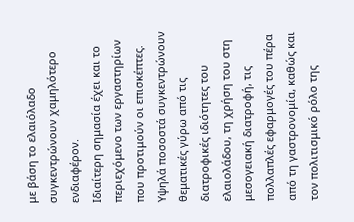με βάση το ελαιόλαδο συγκεντρώνουν χαμηλότερο ενδιαφέρον.
Ιδιαίτερη σημασία έχει και το περιεχόμενο των εργαστηρίων που προτιμούν οι επισκέπτες. Υψηλά ποσοστά συγκεντρώνουν θεματικές γύρω από τις διατροφικές ιδιότητες του ελαιολάδου, τη χρήση του στη μεσογειακή διατροφή, τις πολλαπλές εφαρμογές του πέρα από τη γαστρονομία, καθώς και τον πολιτισμικό ρόλο της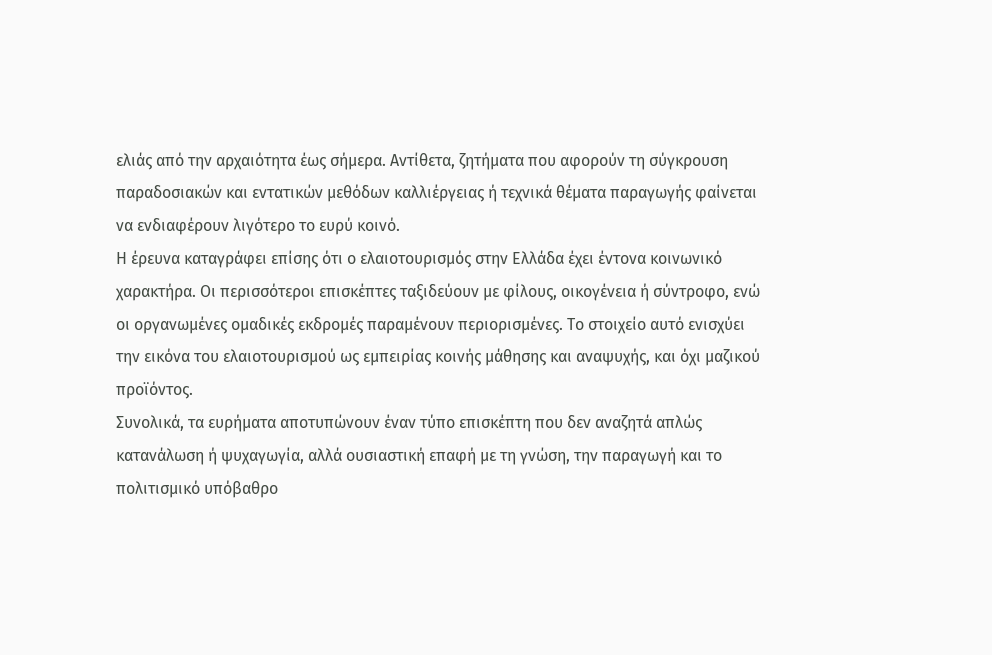ελιάς από την αρχαιότητα έως σήμερα. Αντίθετα, ζητήματα που αφορούν τη σύγκρουση παραδοσιακών και εντατικών μεθόδων καλλιέργειας ή τεχνικά θέματα παραγωγής φαίνεται να ενδιαφέρουν λιγότερο το ευρύ κοινό.
Η έρευνα καταγράφει επίσης ότι ο ελαιοτουρισμός στην Ελλάδα έχει έντονα κοινωνικό χαρακτήρα. Οι περισσότεροι επισκέπτες ταξιδεύουν με φίλους, οικογένεια ή σύντροφο, ενώ οι οργανωμένες ομαδικές εκδρομές παραμένουν περιορισμένες. Το στοιχείο αυτό ενισχύει την εικόνα του ελαιοτουρισμού ως εμπειρίας κοινής μάθησης και αναψυχής, και όχι μαζικού προϊόντος.
Συνολικά, τα ευρήματα αποτυπώνουν έναν τύπο επισκέπτη που δεν αναζητά απλώς κατανάλωση ή ψυχαγωγία, αλλά ουσιαστική επαφή με τη γνώση, την παραγωγή και το πολιτισμικό υπόβαθρο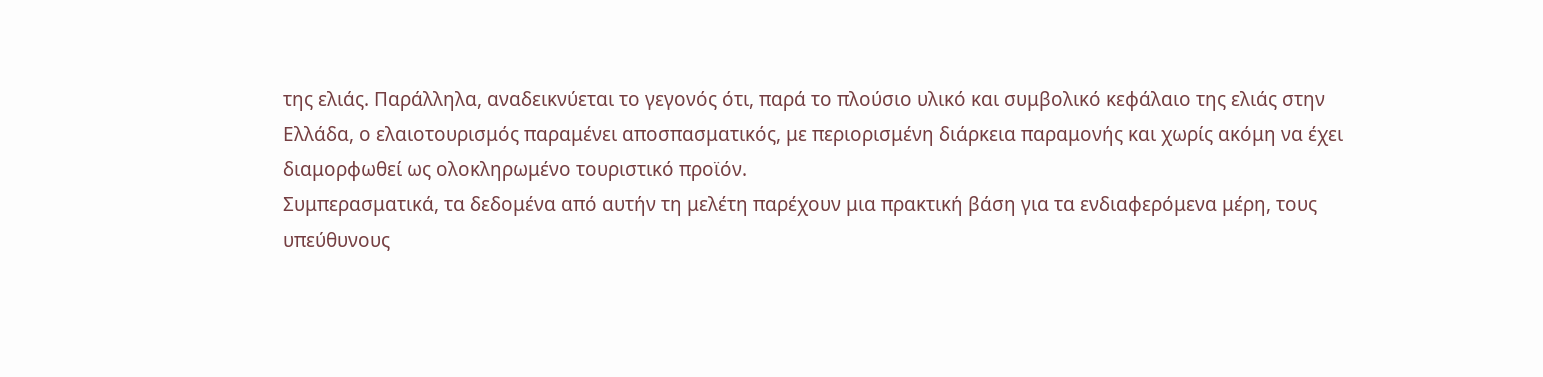της ελιάς. Παράλληλα, αναδεικνύεται το γεγονός ότι, παρά το πλούσιο υλικό και συμβολικό κεφάλαιο της ελιάς στην Ελλάδα, ο ελαιοτουρισμός παραμένει αποσπασματικός, με περιορισμένη διάρκεια παραμονής και χωρίς ακόμη να έχει διαμορφωθεί ως ολοκληρωμένο τουριστικό προϊόν.
Συμπερασματικά, τα δεδομένα από αυτήν τη μελέτη παρέχουν μια πρακτική βάση για τα ενδιαφερόμενα μέρη, τους υπεύθυνους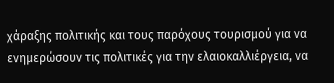χάραξης πολιτικής και τους παρόχους τουρισμού για να ενημερώσουν τις πολιτικές για την ελαιοκαλλιέργεια, να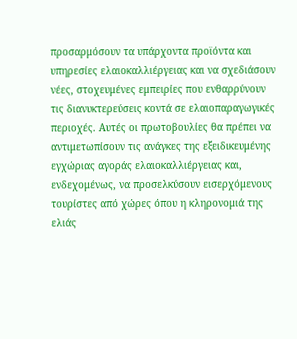προσαρμόσουν τα υπάρχοντα προϊόντα και υπηρεσίες ελαιοκαλλιέργειας και να σχεδιάσουν νέες, στοχευμένες εμπειρίες που ενθαρρύνουν τις διανυκτερεύσεις κοντά σε ελαιοπαραγωγικές περιοχές. Αυτές οι πρωτοβουλίες θα πρέπει να αντιμετωπίσουν τις ανάγκες της εξειδικευμένης εγχώριας αγοράς ελαιοκαλλιέργειας και, ενδεχομένως, να προσελκύσουν εισερχόμενους τουρίστες από χώρες όπου η κληρονομιά της ελιάς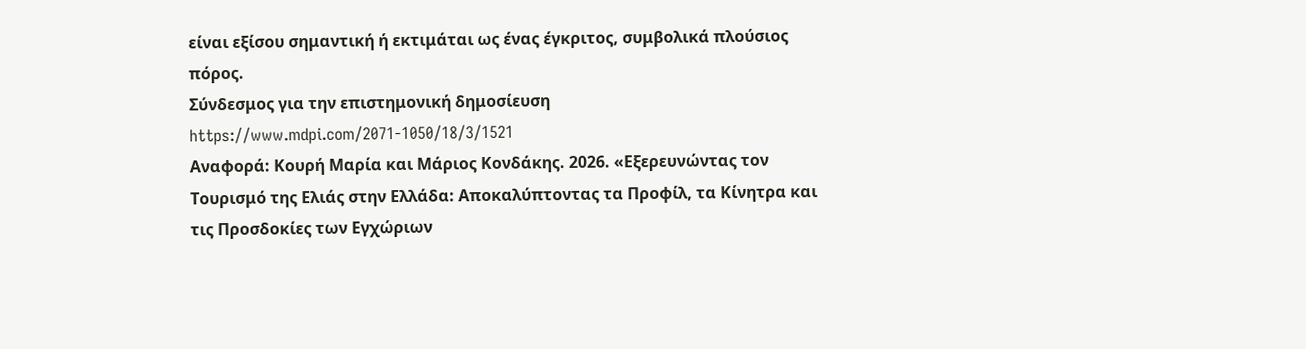είναι εξίσου σημαντική ή εκτιμάται ως ένας έγκριτος, συμβολικά πλούσιος πόρος.
Σύνδεσμος για την επιστημονική δημοσίευση https://www.mdpi.com/2071-1050/18/3/1521
Αναφορά: Κουρή Μαρία και Μάριος Κονδάκης. 2026. «Εξερευνώντας τον Τουρισμό της Ελιάς στην Ελλάδα: Αποκαλύπτοντας τα Προφίλ, τα Κίνητρα και τις Προσδοκίες των Εγχώριων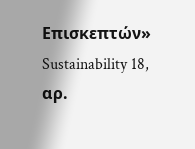Επισκεπτών»
Sustainability 18, αρ.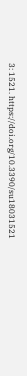3: 1521. https://doi.org/10.3390/su18031521